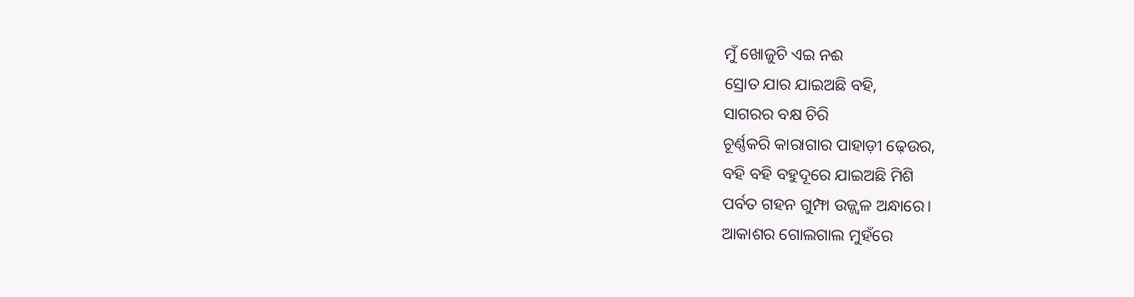ମୁଁ ଖୋଜୁଚି ଏଇ ନଈ
ସ୍ରୋତ ଯାର ଯାଇଅଛି ବହି,
ସାଗରର ବକ୍ଷ ଚିରି
ଚୂର୍ଣ୍ଣକରି କାରାଗାର ପାହାଡ଼ୀ ଢ଼େଉର,
ବହି ବହି ବହୁଦୂରେ ଯାଇଅଛି ମିଶି
ପର୍ବତ ଗହନ ଗୁମ୍ଫା ଉଜ୍ଜ୍ବଳ ଅନ୍ଧାରେ।
ଆକାଶର ଗୋଲଗାଲ ମୁହଁରେ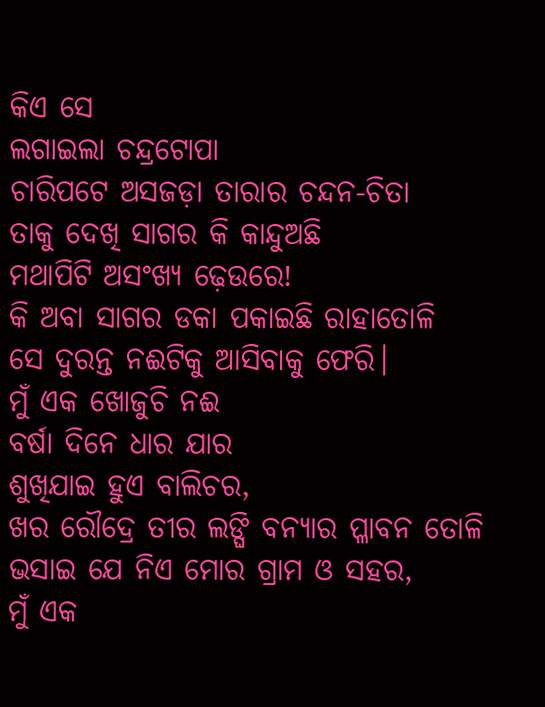କିଏ ସେ
ଲଗାଇଲା ଚନ୍ଦ୍ରଟୋପା
ଚାରିପଟେ ଅସଜଡ଼ା ତାରାର ଚନ୍ଦନ-ଚିତା
ତାକୁ ଦେଖି ସାଗର କି କାନ୍ଦୁଅଛି
ମଥାପିଟି ଅସଂଖ୍ୟ ଢ଼େଉରେ!
କି ଅବା ସାଗର ଡକା ପକାଇଛି ରାହାତୋଳି
ସେ ଦୁରନ୍ତ ନଈଟିକୁ ଆସିବାକୁ ଫେରି।
ମୁଁ ଏକ ଖୋଜୁଚି ନଈ
ବର୍ଷା ଦିନେ ଧାର ଯାର
ଶୁଖିଯାଇ ହୁଏ ବାଲିଚର,
ଖର ରୌଦ୍ରେ ତୀର ଲଙ୍ଘି ବନ୍ୟାର ପ୍ଳାବନ ତୋଳି
ଭସାଇ ଯେ ନିଏ ମୋର ଗ୍ରାମ ଓ ସହର,
ମୁଁ ଏକ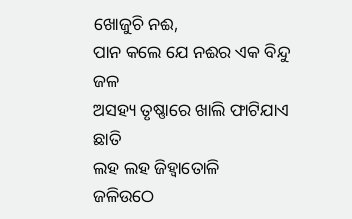ଖୋଜୁଚି ନଈ,
ପାନ କଲେ ଯେ ନଈର ଏକ ବିନ୍ଦୁ ଜଳ
ଅସହ୍ୟ ତୃଷ୍ଣାରେ ଖାଲି ଫାଟିଯାଏ ଛାତି
ଲହ ଲହ ଜିହ୍ବାତୋଳି
ଜଳିଉଠେ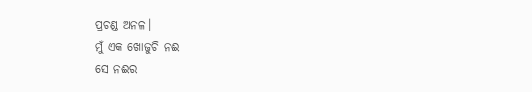ପ୍ରଚଣ୍ଡ ଅନଳ।
ମୁଁ ଏକ ଖୋଜୁଚି ନଈ
ସେ ନଈର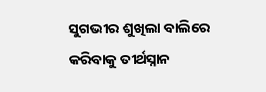ସୁଗଭୀର ଶୁଖିଲା ବାଲିରେ
କରିବାକୁ ତୀର୍ଥସ୍ନାନ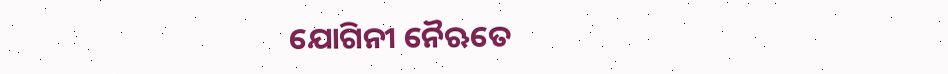ଯୋଗିନୀ ନୈଋତେ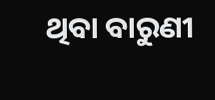ଥିବା ବାରୁଣୀ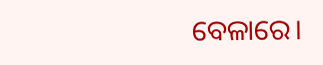ବେଳାରେ।